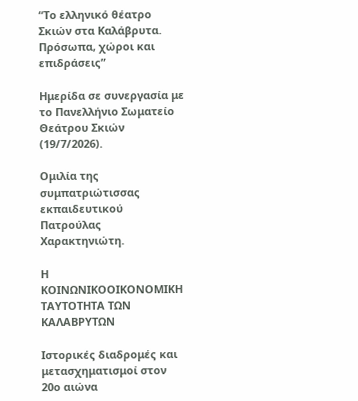“Το ελληνικό θέατρο Σκιών στα Καλάβρυτα. Πρόσωπα, χώροι και επιδράσεις”

Ημερίδα σε συνεργασία με το Πανελλήνιο Σωματείο Θεάτρου Σκιών (19/7/2026).

Ομιλία της συμπατριώτισσας εκπαιδευτικού Πατρούλας Χαρακτηνιώτη.

H KOINΩΝΙΚΟΟΙΚΟΝΟΜΙΚΗ ΤΑΥΤΟΤΗΤΑ ΤΩΝ ΚΑΛΑΒΡΥΤΩΝ

Ιστορικές διαδρομές και μετασχηματισμοί στον 20ο αιώνα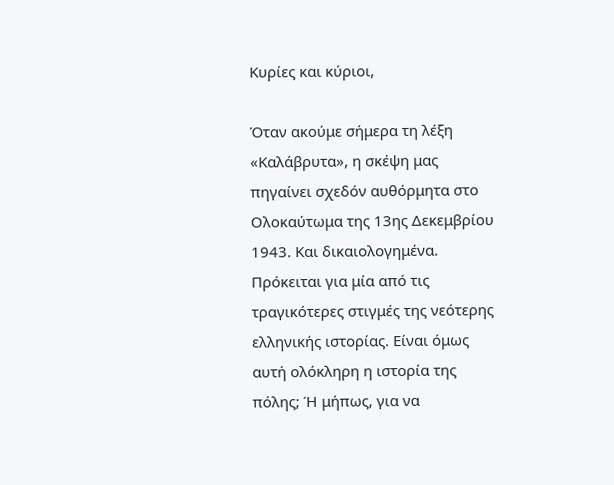Κυρίες και κύριοι,

Όταν ακούμε σήμερα τη λέξη «Καλάβρυτα», η σκέψη μας πηγαίνει σχεδόν αυθόρμητα στο Ολοκαύτωμα της 13ης Δεκεμβρίου 1943. Και δικαιολογημένα. Πρόκειται για μία από τις τραγικότερες στιγμές της νεότερης ελληνικής ιστορίας. Είναι όμως αυτή ολόκληρη η ιστορία της πόλης; Ή μήπως, για να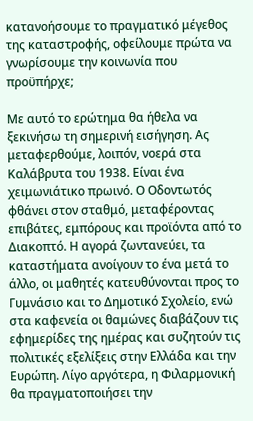κατανοήσουμε το πραγματικό μέγεθος της καταστροφής, οφείλουμε πρώτα να γνωρίσουμε την κοινωνία που προϋπήρχε;

Με αυτό το ερώτημα θα ήθελα να ξεκινήσω τη σημερινή εισήγηση. Ας μεταφερθούμε, λοιπόν, νοερά στα Καλάβρυτα του 1938. Είναι ένα χειμωνιάτικο πρωινό. Ο Οδοντωτός φθάνει στον σταθμό, μεταφέροντας επιβάτες, εμπόρους και προϊόντα από το Διακοπτό. Η αγορά ζωντανεύει, τα καταστήματα ανοίγουν το ένα μετά το άλλο, οι μαθητές κατευθύνονται προς το Γυμνάσιο και το Δημοτικό Σχολείο, ενώ στα καφενεία οι θαμώνες διαβάζουν τις εφημερίδες της ημέρας και συζητούν τις πολιτικές εξελίξεις στην Ελλάδα και την Ευρώπη. Λίγο αργότερα, η Φιλαρμονική θα πραγματοποιήσει την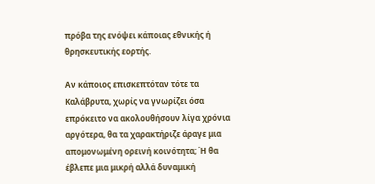πρόβα της ενόψει κάποιας εθνικής ή θρησκευτικής εορτής.

Αν κάποιος επισκεπτόταν τότε τα Καλάβρυτα, χωρίς να γνωρίζει όσα επρόκειτο να ακολουθήσουν λίγα χρόνια αργότερα, θα τα χαρακτήριζε άραγε μια απομονωμένη ορεινή κοινότητα; Ή θα έβλεπε μια μικρή αλλά δυναμική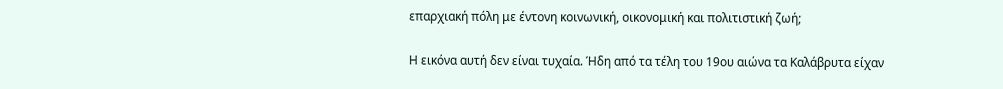επαρχιακή πόλη με έντονη κοινωνική, οικονομική και πολιτιστική ζωή;

Η εικόνα αυτή δεν είναι τυχαία. Ήδη από τα τέλη του 19ου αιώνα τα Καλάβρυτα είχαν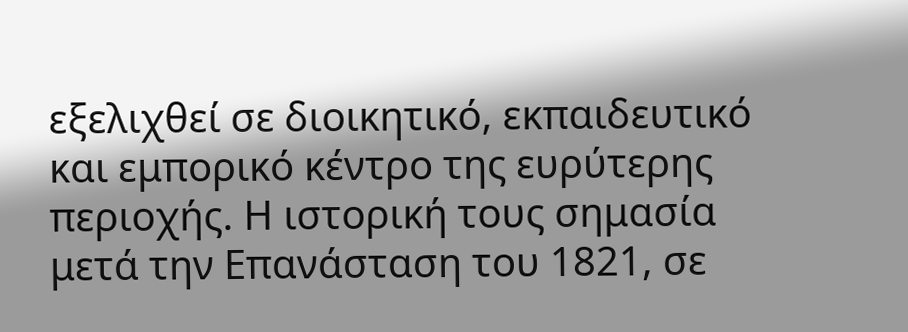εξελιχθεί σε διοικητικό, εκπαιδευτικό και εμπορικό κέντρο της ευρύτερης περιοχής. Η ιστορική τους σημασία μετά την Επανάσταση του 1821, σε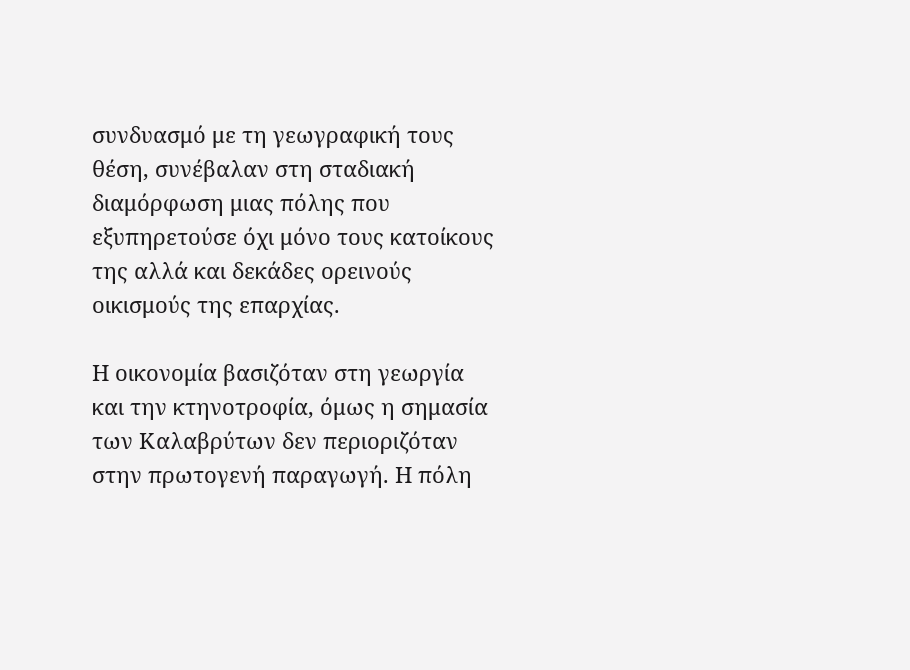συνδυασμό με τη γεωγραφική τους θέση, συνέβαλαν στη σταδιακή διαμόρφωση μιας πόλης που εξυπηρετούσε όχι μόνο τους κατοίκους της αλλά και δεκάδες ορεινούς οικισμούς της επαρχίας.

Η οικονομία βασιζόταν στη γεωργία και την κτηνοτροφία, όμως η σημασία των Καλαβρύτων δεν περιοριζόταν στην πρωτογενή παραγωγή. Η πόλη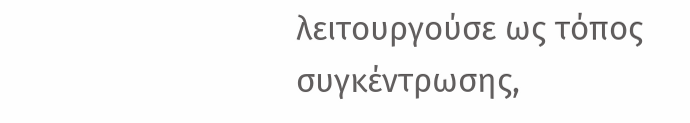λειτουργούσε ως τόπος συγκέντρωσης,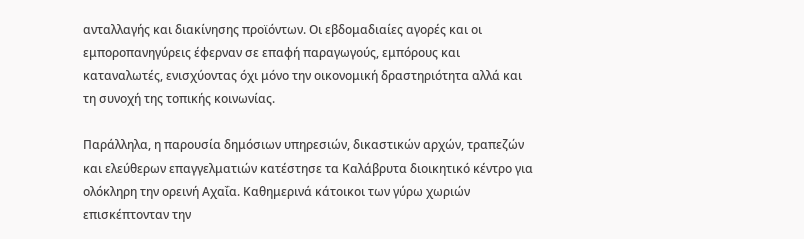ανταλλαγής και διακίνησης προϊόντων. Οι εβδομαδιαίες αγορές και οι εμποροπανηγύρεις έφερναν σε επαφή παραγωγούς, εμπόρους και καταναλωτές, ενισχύοντας όχι μόνο την οικονομική δραστηριότητα αλλά και τη συνοχή της τοπικής κοινωνίας.

Παράλληλα, η παρουσία δημόσιων υπηρεσιών, δικαστικών αρχών, τραπεζών και ελεύθερων επαγγελματιών κατέστησε τα Καλάβρυτα διοικητικό κέντρο για ολόκληρη την ορεινή Αχαΐα. Καθημερινά κάτοικοι των γύρω χωριών επισκέπτονταν την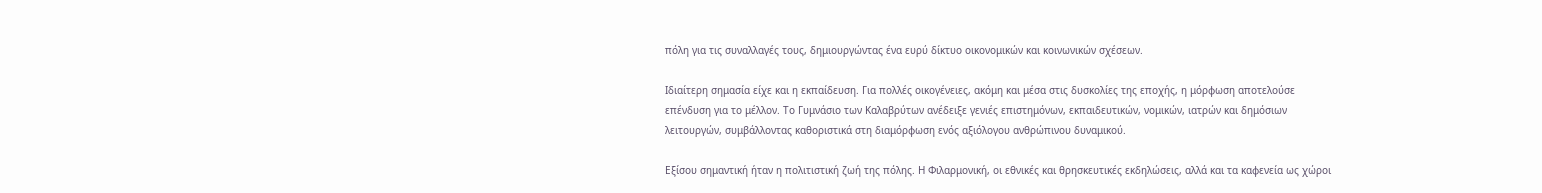πόλη για τις συναλλαγές τους, δημιουργώντας ένα ευρύ δίκτυο οικονομικών και κοινωνικών σχέσεων.

Ιδιαίτερη σημασία είχε και η εκπαίδευση. Για πολλές οικογένειες, ακόμη και μέσα στις δυσκολίες της εποχής, η μόρφωση αποτελούσε επένδυση για το μέλλον. Το Γυμνάσιο των Καλαβρύτων ανέδειξε γενιές επιστημόνων, εκπαιδευτικών, νομικών, ιατρών και δημόσιων λειτουργών, συμβάλλοντας καθοριστικά στη διαμόρφωση ενός αξιόλογου ανθρώπινου δυναμικού.

Εξίσου σημαντική ήταν η πολιτιστική ζωή της πόλης. Η Φιλαρμονική, οι εθνικές και θρησκευτικές εκδηλώσεις, αλλά και τα καφενεία ως χώροι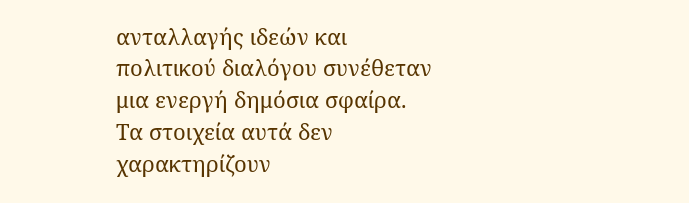ανταλλαγής ιδεών και πολιτικού διαλόγου συνέθεταν μια ενεργή δημόσια σφαίρα. Τα στοιχεία αυτά δεν χαρακτηρίζουν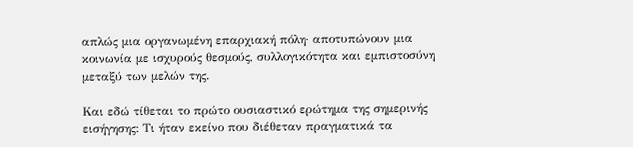απλώς μια οργανωμένη επαρχιακή πόλη· αποτυπώνουν μια κοινωνία με ισχυρούς θεσμούς, συλλογικότητα και εμπιστοσύνη μεταξύ των μελών της.

Και εδώ τίθεται το πρώτο ουσιαστικό ερώτημα της σημερινής εισήγησης: Τι ήταν εκείνο που διέθεταν πραγματικά τα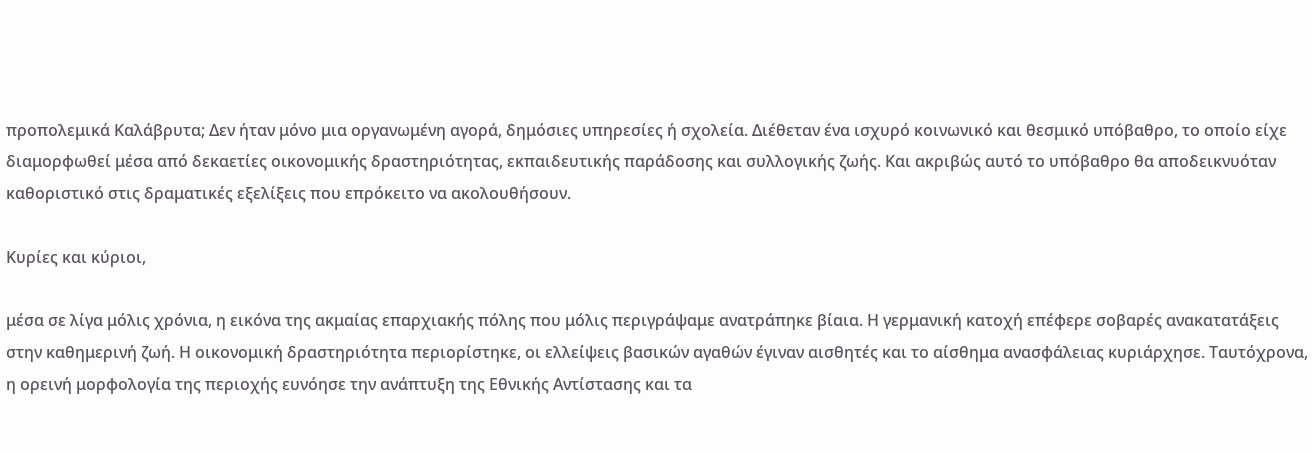προπολεμικά Καλάβρυτα; Δεν ήταν μόνο μια οργανωμένη αγορά, δημόσιες υπηρεσίες ή σχολεία. Διέθεταν ένα ισχυρό κοινωνικό και θεσμικό υπόβαθρο, το οποίο είχε διαμορφωθεί μέσα από δεκαετίες οικονομικής δραστηριότητας, εκπαιδευτικής παράδοσης και συλλογικής ζωής. Και ακριβώς αυτό το υπόβαθρο θα αποδεικνυόταν καθοριστικό στις δραματικές εξελίξεις που επρόκειτο να ακολουθήσουν.

Κυρίες και κύριοι,

μέσα σε λίγα μόλις χρόνια, η εικόνα της ακμαίας επαρχιακής πόλης που μόλις περιγράψαμε ανατράπηκε βίαια. Η γερμανική κατοχή επέφερε σοβαρές ανακατατάξεις στην καθημερινή ζωή. Η οικονομική δραστηριότητα περιορίστηκε, οι ελλείψεις βασικών αγαθών έγιναν αισθητές και το αίσθημα ανασφάλειας κυριάρχησε. Ταυτόχρονα, η ορεινή μορφολογία της περιοχής ευνόησε την ανάπτυξη της Εθνικής Αντίστασης και τα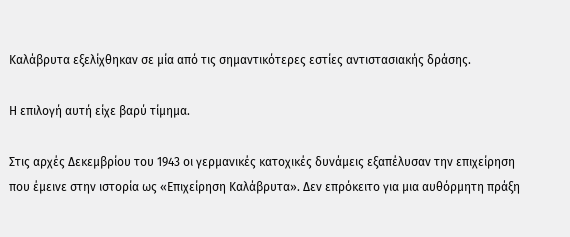Καλάβρυτα εξελίχθηκαν σε μία από τις σημαντικότερες εστίες αντιστασιακής δράσης.

Η επιλογή αυτή είχε βαρύ τίμημα.

Στις αρχές Δεκεμβρίου του 1943 οι γερμανικές κατοχικές δυνάμεις εξαπέλυσαν την επιχείρηση που έμεινε στην ιστορία ως «Επιχείρηση Καλάβρυτα». Δεν επρόκειτο για μια αυθόρμητη πράξη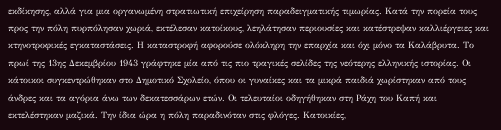εκδίκησης, αλλά για μια οργανωμένη στρατιωτική επιχείρηση παραδειγματικής τιμωρίας. Κατά την πορεία τους προς την πόλη πυρπόλησαν χωριά, εκτέλεσαν κατοίκους, λεηλάτησαν περιουσίες και κατέστρεψαν καλλιέργειες και κτηνοτροφικές εγκαταστάσεις. Η καταστροφή αφορούσε ολόκληρη την επαρχία και όχι μόνο τα Καλάβρυτα. Το πρωί της 13ης Δεκεμβρίου 1943 γράφτηκε μία από τις πιο τραγικές σελίδες της νεότερης ελληνικής ιστορίας. Οι κάτοικοι συγκεντρώθηκαν στο Δημοτικό Σχολείο, όπου οι γυναίκες και τα μικρά παιδιά χωρίστηκαν από τους άνδρες και τα αγόρια άνω των δεκατεσσάρων ετών. Οι τελευταίοι οδηγήθηκαν στη Ράχη του Καπή και εκτελέστηκαν μαζικά. Την ίδια ώρα η πόλη παραδινόταν στις φλόγες. Κατοικίες,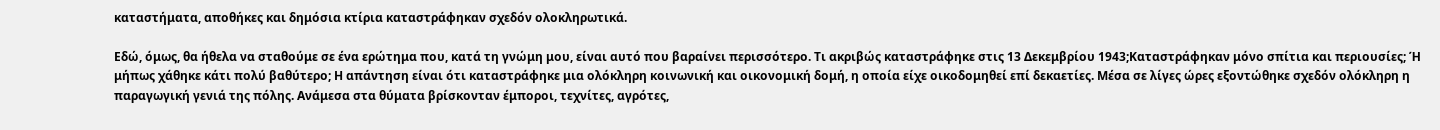καταστήματα, αποθήκες και δημόσια κτίρια καταστράφηκαν σχεδόν ολοκληρωτικά.

Εδώ, όμως, θα ήθελα να σταθούμε σε ένα ερώτημα που, κατά τη γνώμη μου, είναι αυτό που βαραίνει περισσότερο. Τι ακριβώς καταστράφηκε στις 13 Δεκεμβρίου 1943;Καταστράφηκαν μόνο σπίτια και περιουσίες; Ή μήπως χάθηκε κάτι πολύ βαθύτερο; Η απάντηση είναι ότι καταστράφηκε μια ολόκληρη κοινωνική και οικονομική δομή, η οποία είχε οικοδομηθεί επί δεκαετίες. Μέσα σε λίγες ώρες εξοντώθηκε σχεδόν ολόκληρη η παραγωγική γενιά της πόλης. Ανάμεσα στα θύματα βρίσκονταν έμποροι, τεχνίτες, αγρότες,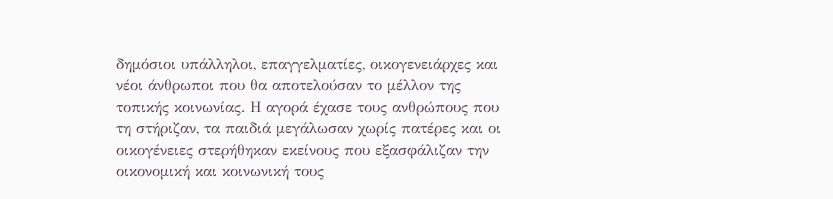δημόσιοι υπάλληλοι, επαγγελματίες, οικογενειάρχες και νέοι άνθρωποι που θα αποτελούσαν το μέλλον της τοπικής κοινωνίας. Η αγορά έχασε τους ανθρώπους που τη στήριζαν, τα παιδιά μεγάλωσαν χωρίς πατέρες και οι οικογένειες στερήθηκαν εκείνους που εξασφάλιζαν την οικονομική και κοινωνική τους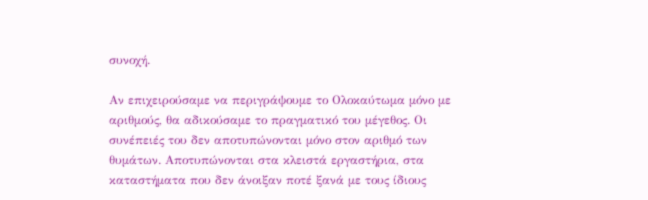συνοχή.

Αν επιχειρούσαμε να περιγράψουμε το Ολοκαύτωμα μόνο με αριθμούς, θα αδικούσαμε το πραγματικό του μέγεθος. Οι συνέπειές του δεν αποτυπώνονται μόνο στον αριθμό των θυμάτων. Αποτυπώνονται στα κλειστά εργαστήρια, στα καταστήματα που δεν άνοιξαν ποτέ ξανά με τους ίδιους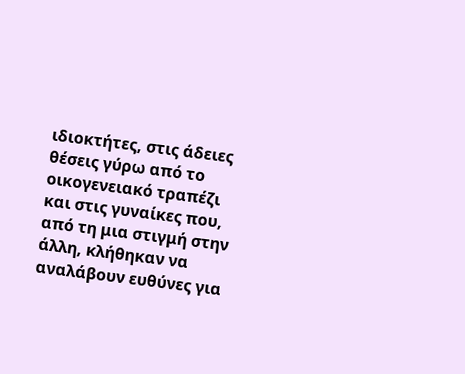ιδιοκτήτες, στις άδειες θέσεις γύρω από το οικογενειακό τραπέζι και στις γυναίκες που, από τη μια στιγμή στην άλλη, κλήθηκαν να αναλάβουν ευθύνες για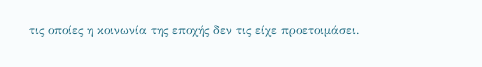τις οποίες η κοινωνία της εποχής δεν τις είχε προετοιμάσει.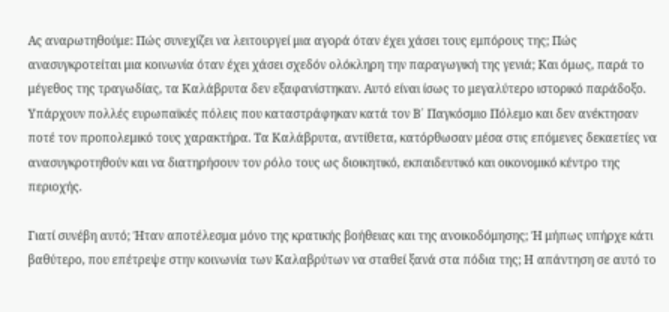Ας αναρωτηθούμε: Πώς συνεχίζει να λειτουργεί μια αγορά όταν έχει χάσει τους εμπόρους της; Πώς ανασυγκροτείται μια κοινωνία όταν έχει χάσει σχεδόν ολόκληρη την παραγωγική της γενιά; Και όμως, παρά το μέγεθος της τραγωδίας, τα Καλάβρυτα δεν εξαφανίστηκαν. Αυτό είναι ίσως το μεγαλύτερο ιστορικό παράδοξο. Υπάρχουν πολλές ευρωπαϊκές πόλεις που καταστράφηκαν κατά τον Β΄ Παγκόσμιο Πόλεμο και δεν ανέκτησαν ποτέ τον προπολεμικό τους χαρακτήρα. Τα Καλάβρυτα, αντίθετα, κατόρθωσαν μέσα στις επόμενες δεκαετίες να ανασυγκροτηθούν και να διατηρήσουν τον ρόλο τους ως διοικητικό, εκπαιδευτικό και οικονομικό κέντρο της περιοχής.

Γιατί συνέβη αυτό; Ήταν αποτέλεσμα μόνο της κρατικής βοήθειας και της ανοικοδόμησης; Ή μήπως υπήρχε κάτι βαθύτερο, που επέτρεψε στην κοινωνία των Καλαβρύτων να σταθεί ξανά στα πόδια της; Η απάντηση σε αυτό το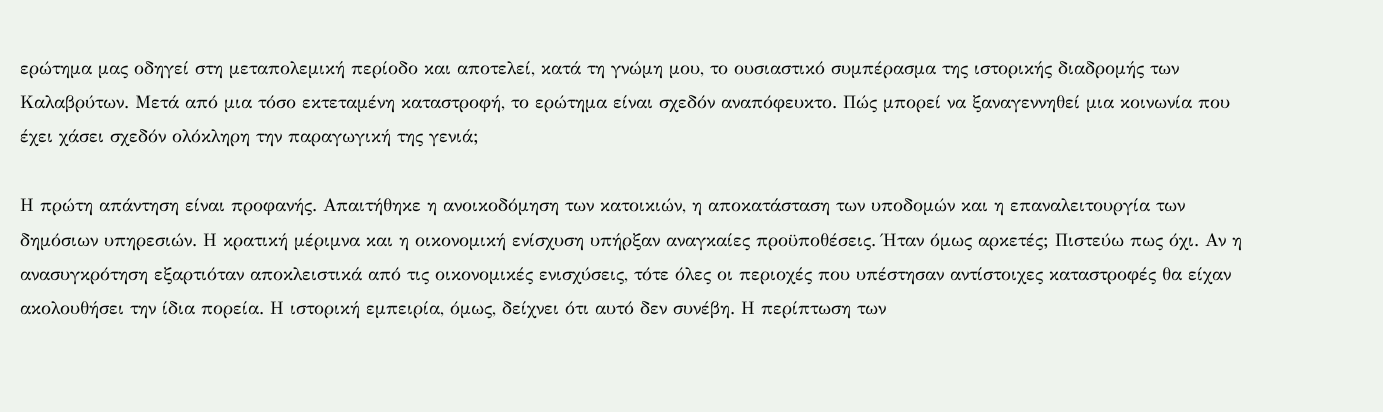ερώτημα μας οδηγεί στη μεταπολεμική περίοδο και αποτελεί, κατά τη γνώμη μου, το ουσιαστικό συμπέρασμα της ιστορικής διαδρομής των Καλαβρύτων. Μετά από μια τόσο εκτεταμένη καταστροφή, το ερώτημα είναι σχεδόν αναπόφευκτο. Πώς μπορεί να ξαναγεννηθεί μια κοινωνία που έχει χάσει σχεδόν ολόκληρη την παραγωγική της γενιά;

Η πρώτη απάντηση είναι προφανής. Απαιτήθηκε η ανοικοδόμηση των κατοικιών, η αποκατάσταση των υποδομών και η επαναλειτουργία των δημόσιων υπηρεσιών. Η κρατική μέριμνα και η οικονομική ενίσχυση υπήρξαν αναγκαίες προϋποθέσεις. Ήταν όμως αρκετές; Πιστεύω πως όχι. Αν η ανασυγκρότηση εξαρτιόταν αποκλειστικά από τις οικονομικές ενισχύσεις, τότε όλες οι περιοχές που υπέστησαν αντίστοιχες καταστροφές θα είχαν ακολουθήσει την ίδια πορεία. Η ιστορική εμπειρία, όμως, δείχνει ότι αυτό δεν συνέβη. Η περίπτωση των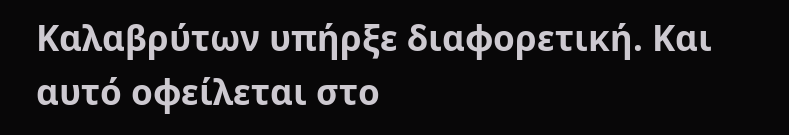Καλαβρύτων υπήρξε διαφορετική. Και αυτό οφείλεται στο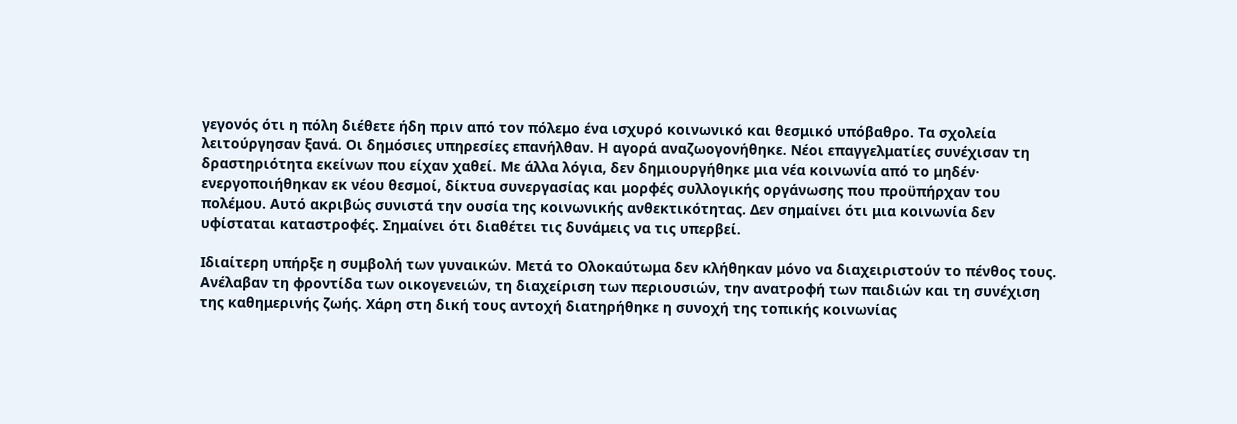γεγονός ότι η πόλη διέθετε ήδη πριν από τον πόλεμο ένα ισχυρό κοινωνικό και θεσμικό υπόβαθρο. Τα σχολεία λειτούργησαν ξανά. Οι δημόσιες υπηρεσίες επανήλθαν. Η αγορά αναζωογονήθηκε. Νέοι επαγγελματίες συνέχισαν τη δραστηριότητα εκείνων που είχαν χαθεί. Με άλλα λόγια, δεν δημιουργήθηκε μια νέα κοινωνία από το μηδέν· ενεργοποιήθηκαν εκ νέου θεσμοί, δίκτυα συνεργασίας και μορφές συλλογικής οργάνωσης που προϋπήρχαν του πολέμου. Αυτό ακριβώς συνιστά την ουσία της κοινωνικής ανθεκτικότητας. Δεν σημαίνει ότι μια κοινωνία δεν υφίσταται καταστροφές. Σημαίνει ότι διαθέτει τις δυνάμεις να τις υπερβεί.

Ιδιαίτερη υπήρξε η συμβολή των γυναικών. Μετά το Ολοκαύτωμα δεν κλήθηκαν μόνο να διαχειριστούν το πένθος τους. Ανέλαβαν τη φροντίδα των οικογενειών, τη διαχείριση των περιουσιών, την ανατροφή των παιδιών και τη συνέχιση της καθημερινής ζωής. Χάρη στη δική τους αντοχή διατηρήθηκε η συνοχή της τοπικής κοινωνίας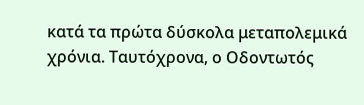κατά τα πρώτα δύσκολα μεταπολεμικά χρόνια. Ταυτόχρονα, ο Οδοντωτός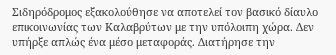Σιδηρόδρομος εξακολούθησε να αποτελεί τον βασικό δίαυλο επικοινωνίας των Καλαβρύτων με την υπόλοιπη χώρα. Δεν υπήρξε απλώς ένα μέσο μεταφοράς. Διατήρησε την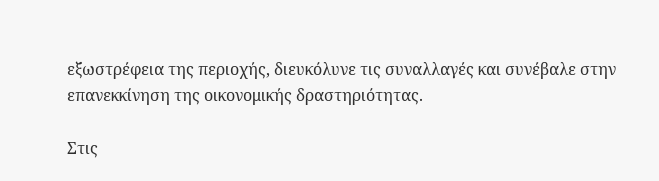εξωστρέφεια της περιοχής, διευκόλυνε τις συναλλαγές και συνέβαλε στην επανεκκίνηση της οικονομικής δραστηριότητας.

Στις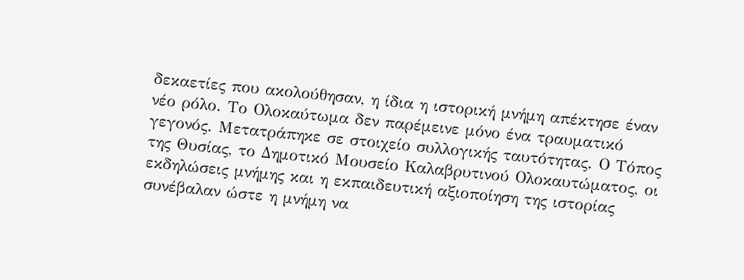δεκαετίες που ακολούθησαν, η ίδια η ιστορική μνήμη απέκτησε έναν νέο ρόλο. Το Ολοκαύτωμα δεν παρέμεινε μόνο ένα τραυματικό γεγονός. Μετατράπηκε σε στοιχείο συλλογικής ταυτότητας. Ο Τόπος της Θυσίας, το Δημοτικό Μουσείο Καλαβρυτινού Ολοκαυτώματος, οι εκδηλώσεις μνήμης και η εκπαιδευτική αξιοποίηση της ιστορίας συνέβαλαν ώστε η μνήμη να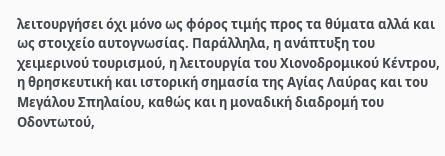λειτουργήσει όχι μόνο ως φόρος τιμής προς τα θύματα αλλά και ως στοιχείο αυτογνωσίας. Παράλληλα, η ανάπτυξη του χειμερινού τουρισμού, η λειτουργία του Χιονοδρομικού Κέντρου, η θρησκευτική και ιστορική σημασία της Αγίας Λαύρας και του Μεγάλου Σπηλαίου, καθώς και η μοναδική διαδρομή του Οδοντωτού,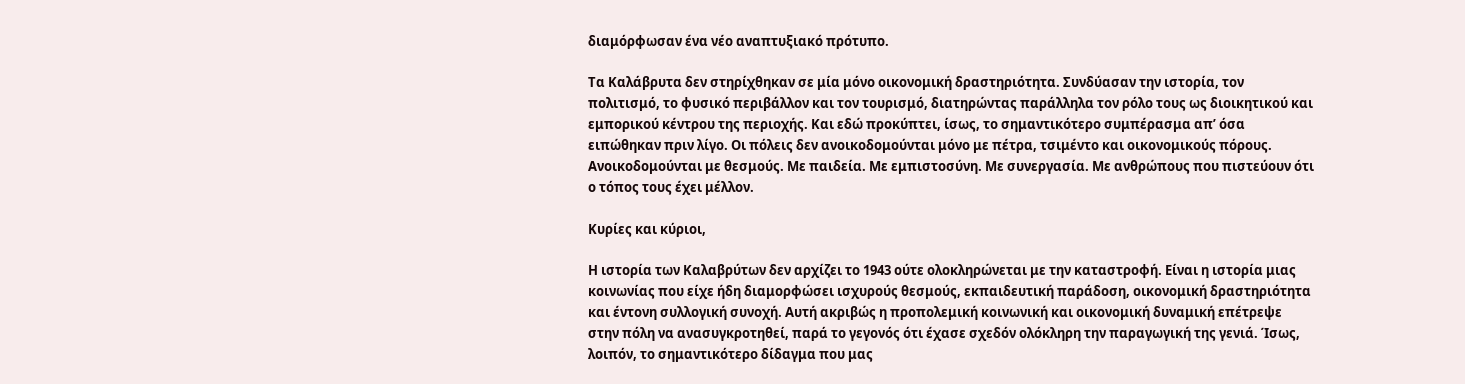διαμόρφωσαν ένα νέο αναπτυξιακό πρότυπο.

Τα Καλάβρυτα δεν στηρίχθηκαν σε μία μόνο οικονομική δραστηριότητα. Συνδύασαν την ιστορία, τον πολιτισμό, το φυσικό περιβάλλον και τον τουρισμό, διατηρώντας παράλληλα τον ρόλο τους ως διοικητικού και εμπορικού κέντρου της περιοχής. Και εδώ προκύπτει, ίσως, το σημαντικότερο συμπέρασμα απ’ όσα ειπώθηκαν πριν λίγο. Οι πόλεις δεν ανοικοδομούνται μόνο με πέτρα, τσιμέντο και οικονομικούς πόρους. Ανοικοδομούνται με θεσμούς. Με παιδεία. Με εμπιστοσύνη. Με συνεργασία. Με ανθρώπους που πιστεύουν ότι ο τόπος τους έχει μέλλον.

Κυρίες και κύριοι,

Η ιστορία των Καλαβρύτων δεν αρχίζει το 1943 ούτε ολοκληρώνεται με την καταστροφή. Είναι η ιστορία μιας κοινωνίας που είχε ήδη διαμορφώσει ισχυρούς θεσμούς, εκπαιδευτική παράδοση, οικονομική δραστηριότητα και έντονη συλλογική συνοχή. Αυτή ακριβώς η προπολεμική κοινωνική και οικονομική δυναμική επέτρεψε στην πόλη να ανασυγκροτηθεί, παρά το γεγονός ότι έχασε σχεδόν ολόκληρη την παραγωγική της γενιά. Ίσως, λοιπόν, το σημαντικότερο δίδαγμα που μας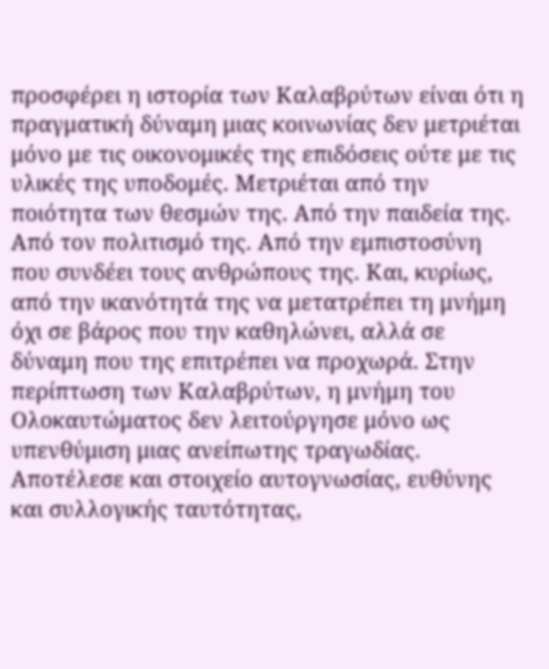προσφέρει η ιστορία των Καλαβρύτων είναι ότι η πραγματική δύναμη μιας κοινωνίας δεν μετριέται μόνο με τις οικονομικές της επιδόσεις ούτε με τις υλικές της υποδομές. Μετριέται από την ποιότητα των θεσμών της. Από την παιδεία της. Από τον πολιτισμό της. Από την εμπιστοσύνη που συνδέει τους ανθρώπους της. Και, κυρίως, από την ικανότητά της να μετατρέπει τη μνήμη όχι σε βάρος που την καθηλώνει, αλλά σε δύναμη που της επιτρέπει να προχωρά. Στην περίπτωση των Καλαβρύτων, η μνήμη του Ολοκαυτώματος δεν λειτούργησε μόνο ως υπενθύμιση μιας ανείπωτης τραγωδίας. Αποτέλεσε και στοιχείο αυτογνωσίας, ευθύνης και συλλογικής ταυτότητας,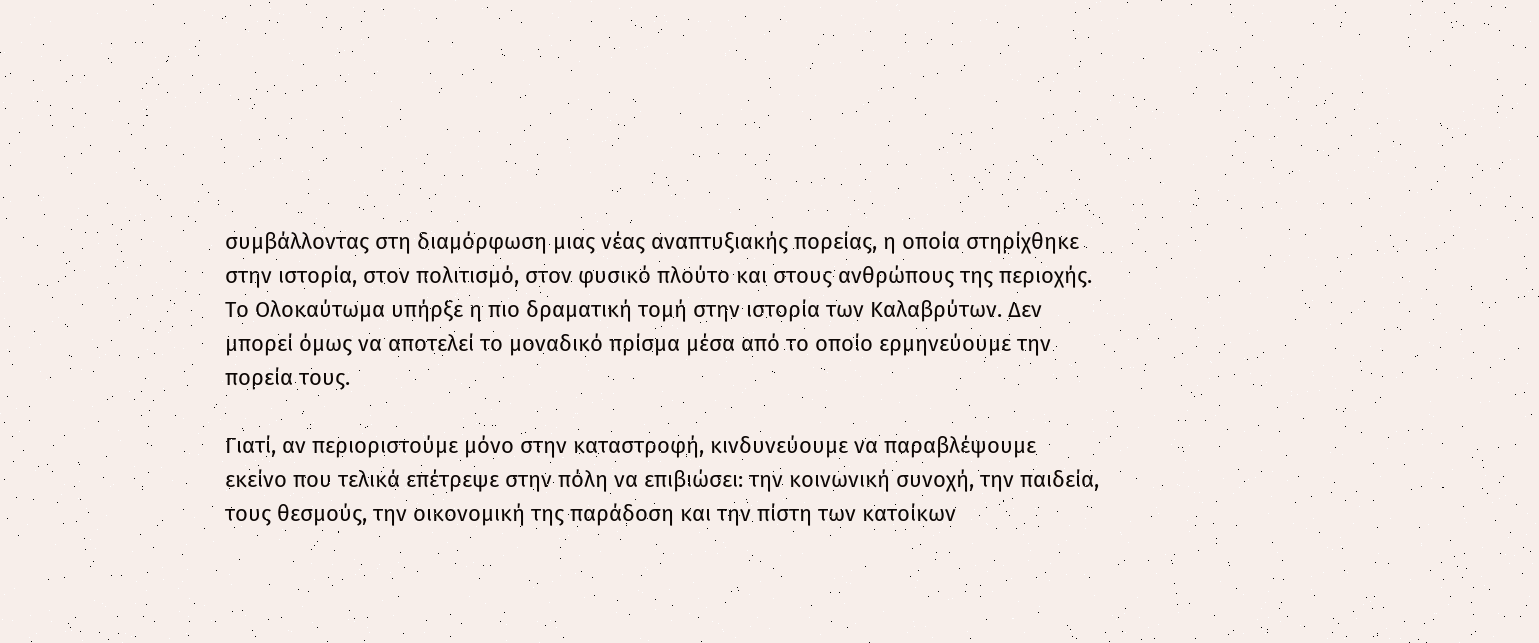συμβάλλοντας στη διαμόρφωση μιας νέας αναπτυξιακής πορείας, η οποία στηρίχθηκε στην ιστορία, στον πολιτισμό, στον φυσικό πλούτο και στους ανθρώπους της περιοχής. Το Ολοκαύτωμα υπήρξε η πιο δραματική τομή στην ιστορία των Καλαβρύτων. Δεν μπορεί όμως να αποτελεί το μοναδικό πρίσμα μέσα από το οποίο ερμηνεύουμε την πορεία τους.

Γιατί, αν περιοριστούμε μόνο στην καταστροφή, κινδυνεύουμε να παραβλέψουμε εκείνο που τελικά επέτρεψε στην πόλη να επιβιώσει: την κοινωνική συνοχή, την παιδεία, τους θεσμούς, την οικονομική της παράδοση και την πίστη των κατοίκων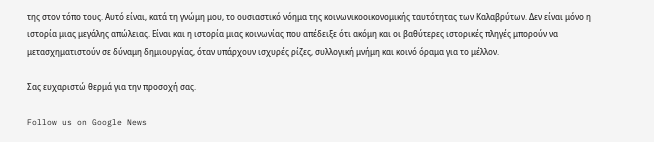της στον τόπο τους. Αυτό είναι, κατά τη γνώμη μου, το ουσιαστικό νόημα της κοινωνικοοικονομικής ταυτότητας των Καλαβρύτων. Δεν είναι μόνο η ιστορία μιας μεγάλης απώλειας. Είναι και η ιστορία μιας κοινωνίας που απέδειξε ότι ακόμη και οι βαθύτερες ιστορικές πληγές μπορούν να μετασχηματιστούν σε δύναμη δημιουργίας, όταν υπάρχουν ισχυρές ρίζες, συλλογική μνήμη και κοινό όραμα για το μέλλον.

Σας ευχαριστώ θερμά για την προσοχή σας.

Follow us on Google News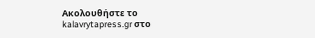Ακολουθήστε το kalavrytapress.gr στο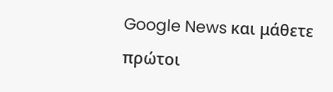Google News και μάθετε πρώτοι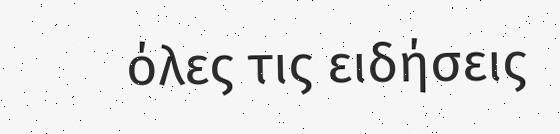όλες τις ειδήσεις